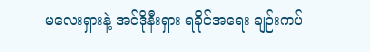မလေးရှားနဲ့ အင်ဒိုနီးရှား ရခိုင်အရေး ချဉ်းကပ်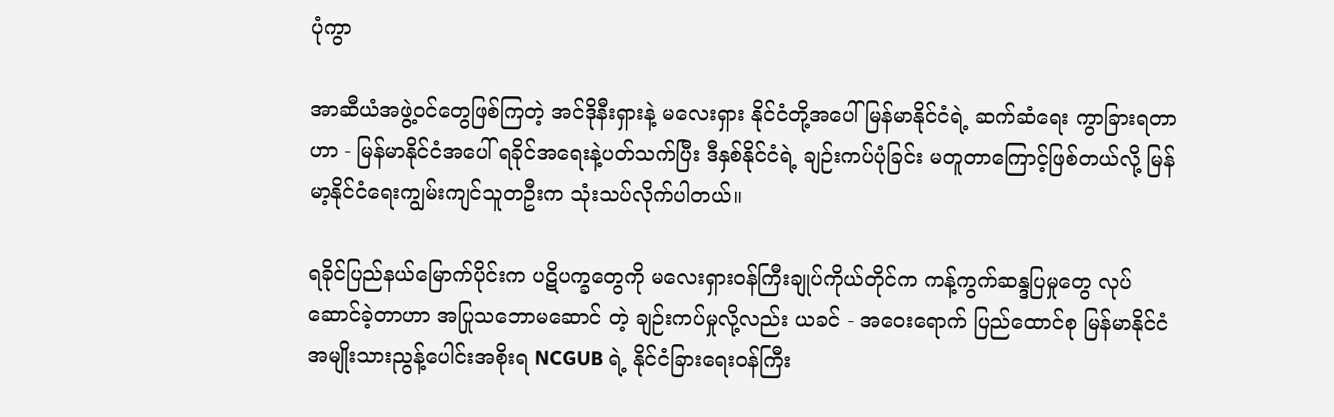ပုံကွာ

အာဆီယံအဖွဲ့ဝင်တွေဖြစ်ကြတဲ့ အင်ဒိုနီးရှားနဲ့ မလေးရှား နိုင်ငံတို့အပေါ် မြန်မာနိုင်ငံရဲ့ ဆက်ဆံရေး ကွာခြားရတာဟာ - မြန်မာနိုင်ငံအပေါ် ရခိုင်အရေးနဲ့ပတ်သက်ပြီး ဒီနှစ်နိုင်ငံရဲ့ ချဉ်းကပ်ပုံခြင်း မတူတာကြောင့်ဖြစ်တယ်လို့ မြန်မာ့နိုင်ငံရေးကျွမ်းကျင်သူတဦးက သုံးသပ်လိုက်ပါတယ်။

ရခိုင်ပြည်နယ်မြောက်ပိုင်းက ပဋိပက္ခတွေကို မလေးရှားဝန်ကြီးချုပ်ကိုယ်တိုင်က ကန့်ကွက်ဆန္ဒပြမှုတွေ လုပ်ဆောင်ခဲ့တာဟာ အပြုသဘောမဆောင် တဲ့ ချဉ်းကပ်မှုလို့လည်း ယခင် - အဝေးရောက် ပြည်ထောင်စု မြန်မာနိုင်ငံ အမျိုးသားညွန့်ပေါင်းအစိုးရ NCGUB ရဲ့ နိုင်ငံခြားရေးဝန်ကြီး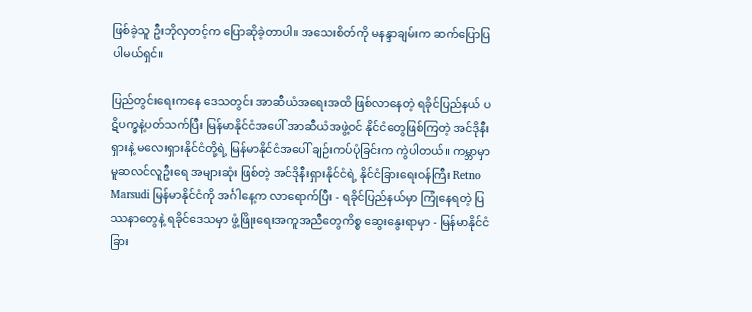ဖြစ်ခဲ့သူ ဦးဘိုလှတင့်က ပြောဆိုခဲ့တာပါ။ အသေးစိတ်ကို မနန္ဒာချမ်းက ဆက်ပြောပြပါမယ်ရှင်။

ပြည်တွင်းရေးကနေ ဒေသတွင်း အာဆီယံအရေးအထိ ဖြစ်လာနေတဲ့ ရခိုင်ပြည်နယ် ပဋိပက္ခနဲ့ပတ်သက်ပြီး မြန်မာနိုင်ငံအပေါ် အာဆီယံအဖွဲ့ဝင် နိုင်ငံတွေဖြစ်ကြတဲ့ အင်ဒိုနီးရှားနဲ့ မလေးရှားနိုင်ငံတို့ရဲ့ မြန်မာနိုင်ငံအပေါ် ချဉ်းကပ်ပုံခြင်းက ကွဲပါတယ်။ ကမ္ဘာမှာ မူဆလင်လူဦးရေ အများဆုံး ဖြစ်တဲ့ အင်ဒိုနီးရှားနိုင်ငံရဲ့ နိုင်ငံခြားရေးဝန်ကြီး Retno Marsudi မြန်မာနိုင်ငံကို အင်္ဂါနေ့က လာရောက်ပြီး - ရခိုင်ပြည်နယ်မှာ ကြုံနေရတဲ့ ပြဿနာတွေနဲ့ ရခိုင်ဒေသမှာ ဖွံ့ဖြိုးရေးအကူအညီတွေကိစ္စ ဆွေးနွေးရာမှာ - မြန်မာနိုင်ငံခြား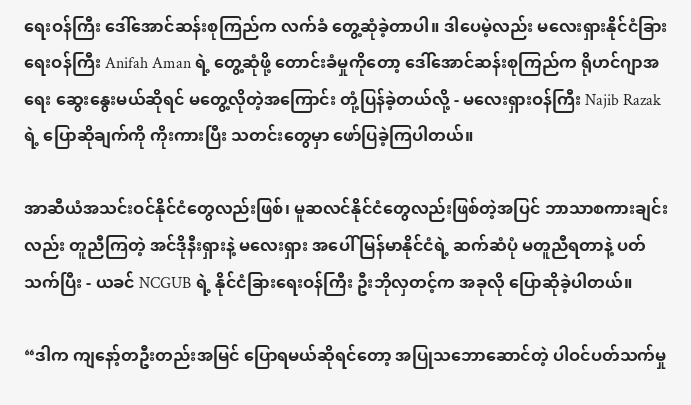ရေးဝန်ကြီး ဒေါ်အောင်ဆန်းစုကြည်က လက်ခံ တွေ့ဆုံခဲ့တာပါ။ ဒါပေမဲ့လည်း မလေးရှားနိုင်ငံခြားရေးဝန်ကြီး Anifah Aman ရဲ့ တွေ့ဆုံဖို့ တောင်းခံမှုကိုတော့ ဒေါ်အောင်ဆန်းစုကြည်က ရိုဟင်ဂျာအရေး ဆွေးနွေးမယ်ဆိုရင် မတွေ့လိုတဲ့အကြောင်း တုံ့ပြန်ခဲ့တယ်လို့ - မလေးရှားဝန်ကြီး Najib Razak ရဲ့ ပြောဆိုချက်ကို ကိုးကားပြီး သတင်းတွေမှာ ဖော်ပြခဲ့ကြပါတယ်။

အာဆီယံအသင်းဝင်နိုင်ငံတွေလည်းဖြစ်၊ မူဆလင်နိုင်ငံတွေလည်းဖြစ်တဲ့အပြင် ဘာသာစကားချင်းလည်း တူညီကြတဲ့ အင်ဒိုနီးရှားနဲ့ မလေးရှား အပေါ် မြန်မာနိုင်ငံရဲ့ ဆက်ဆံပုံ မတူညီရတာနဲ့ ပတ်သက်ပြီး - ယခင် NCGUB ရဲ့ နိုင်ငံခြားရေးဝန်ကြီး ဦးဘိုလှတင့်က အခုလို ပြောဆိုခဲ့ပါတယ်။

“ဒါက ကျနော့်တဦးတည်းအမြင် ပြောရမယ်ဆိုရင်တော့ အပြုသဘောဆောင်တဲ့ ပါဝင်ပတ်သက်မှု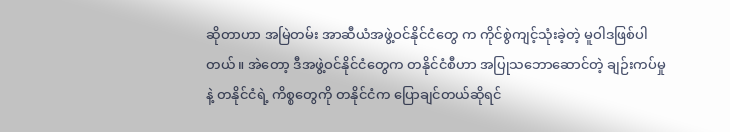ဆိုတာဟာ အမြဲတမ်း အာဆီယံအဖွဲ့ဝင်နိုင်ငံတွေ က ကိုင်စွဲကျင့်သုံးခဲ့တဲ့ မူဝါဒဖြစ်ပါတယ်။ အဲတော့ ဒီအဖွဲ့ဝင်နိုင်ငံတွေက တနိုင်ငံစီဟာ အပြုသဘောဆောင်တဲ့ ချဉ်းကပ်မှုနဲ့ တနိုင်ငံရဲ့ ကိစ္စတွေကို တနိုင်ငံက ပြောချင်တယ်ဆိုရင်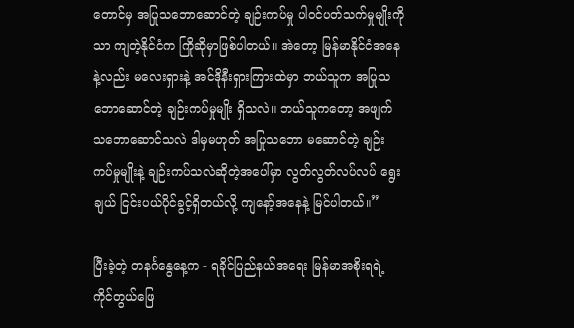တောင်မှ အပြုသဘောဆောင်တဲ့ ချဉ်းကပ်မှု ပါဝင်ပတ်သက်မှုမျိုးကိုသာ ကျတဲ့နိုင်ငံက ကြိုဆိုမှာဖြစ်ပါတယ်။ အဲတော့ မြန်မာနိုင်ငံအနေနဲ့လည်း မလေးရှားနဲ့ အင်ဒိုနီးရှားကြားထဲမှာ ဘယ်သူက အပြုသဘောဆောင်တဲ့ ချဉ်းကပ်မှုမျိုး ရှိသလဲ။ ဘယ်သူကတော့ အဖျက်သဘောဆောင်သလဲ ဒါမှမဟုတ် အပြုသဘော မဆောင်တဲ့ ချဉ်းကပ်မှုမျိုးနဲ့ ချဉ်းကပ်သလဲဆိုတဲ့အပေါ်မှာ လွတ်လွတ်လပ်လပ် ရွေးချယ် ငြင်းပယ်ပိုင်ခွင့်ရှိတယ်လို့ ကျနော့်အနေနဲ့ မြင်ပါတယ်။”

ပြီးခဲ့တဲ့ တနင်္ဂနွေနေ့က - ရခိုင်ပြည်နယ်အရေး မြန်မာအစိုးရရဲ့ ကိုင်တွယ်ဖြေ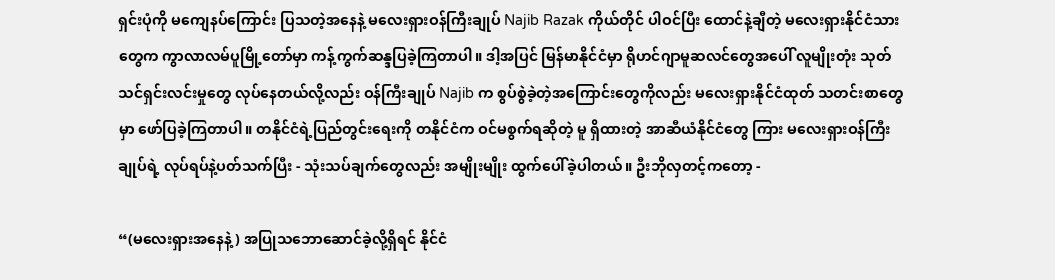ရှင်းပုံကို မကျေနပ်ကြောင်း ပြသတဲ့အနေနဲ့ မလေးရှားဝန်ကြီးချုပ် Najib Razak ကိုယ်တိုင် ပါဝင်ပြီး ထောင်နဲ့ချီတဲ့ မလေးရှားနိုင်ငံသားတွေက ကွာလာလမ်ပူမြို့တော်မှာ ကန့်ကွက်ဆန္ဒပြခဲ့ကြတာပါ။ ဒါ့အပြင် မြန်မာနိုင်ငံမှာ ရိုဟင်ဂျာမူဆလင်တွေအပေါ် လူမျိုးတုံး သုတ်သင်ရှင်းလင်းမှုတွေ လုပ်နေတယ်လို့လည်း ဝန်ကြီးချုပ် Najib က စွပ်စွဲခဲ့တဲ့အကြောင်းတွေကိုလည်း မလေးရှားနိုင်ငံထုတ် သတင်းစာတွေမှာ ဖော်ပြခဲ့ကြတာပါ။ တနိုင်ငံရဲ့ပြည်တွင်းရေးကို တနိုင်ငံက ဝင်မစွက်ရဆိုတဲ့ မူ ရှိထားတဲ့ အာဆီယံနိုင်ငံတွေ ကြား မလေးရှားဝန်ကြီးချုပ်ရဲ့ လုပ်ရပ်နဲ့ပတ်သက်ပြီး - သုံးသပ်ချက်တွေလည်း အမျိုးမျိုး ထွက်ပေါ်ခဲ့ပါတယ်။ ဦးဘိုလှတင့်ကတော့ -

“(မလေးရှားအနေနဲ့) အပြုသဘောဆောင်ခဲ့လို့ရှိရင် နိုင်ငံ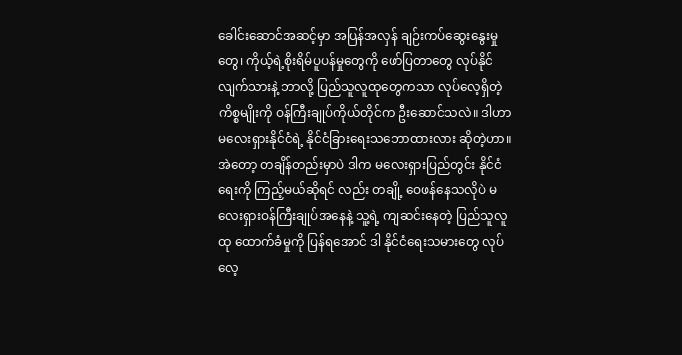ခေါင်းဆောင်အဆင့်မှာ အပြန်အလှန် ချဉ်းကပ်ဆွေးနွေးမှုတွေ၊ ကိုယ့်ရဲ့စိုးရိမ်ပူပန်မှုတွေကို ဖော်ပြတာတွေ လုပ်နိုင်လျက်သားနဲ့ ဘာလို့ ပြည်သူလူထုတွေကသာ လုပ်လေ့ရှိတဲ့ကိစ္စမျိုးကို ဝန်ကြီးချုပ်ကိုယ်တိုင်က ဦးဆောင်သလဲ။ ဒါဟာ မလေးရှားနိုင်ငံရဲ့ နိုင်ငံခြားရေးသဘောထားလား ဆိုတဲ့ဟာ။ အဲတော့ တချိန်တည်းမှာပဲ ဒါက မလေးရှားပြည်တွင်း နိုင်ငံရေးကို ကြည့်မယ်ဆိုရင် လည်း တချို့ ဝေဖန်နေသလိုပဲ မလေးရှားဝန်ကြီးချုပ်အနေနဲ့ သူ့ရဲ့ ကျဆင်းနေတဲ့ ပြည်သူလူထု ထောက်ခံမှုကို ပြန်ရအောင် ဒါ နိုင်ငံရေးသမားတွေ လုပ်လေ့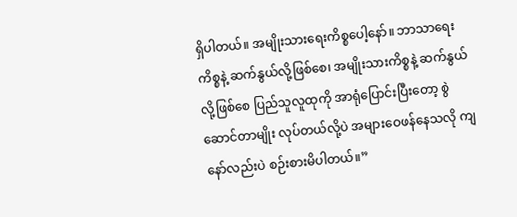ရှိပါတယ်။ အမျိုးသားရေးကိစ္စပေါ့နော်။ ဘာသာရေးကိစ္စနဲ့ ဆက်နွယ်လို့ဖြစ်စေ၊ အမျိုးသားကိစ္စနဲ့ ဆက်နွယ်လို့ဖြစ်စေ ပြည်သူလူထုကို အာရုံပြောင်းပြီးတော့ စွဲဆောင်တာမျိုး လုပ်တယ်လို့ပဲ အများဝေဖန်နေသလို ကျနော်လည်းပဲ စဉ်းစားမိပါတယ်။”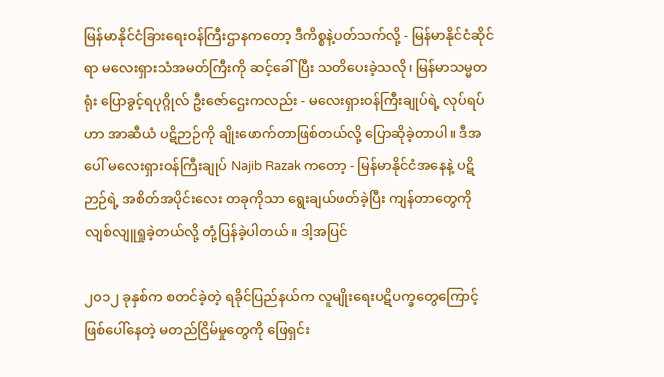မြန်မာနိုင်ငံခြားရေးဝန်ကြီးဌာနကတော့ ဒီကိစ္စနဲ့ပတ်သက်လို့ - မြန်မာနိုင်ငံဆိုင်ရာ မလေးရှားသံအမတ်ကြီးကို ဆင့်ခေါ်ပြီး သတိပေးခဲ့သလို၊ မြန်မာသမ္မတရုံး ပြောခွင့်ရပုဂ္ဂိုလ် ဦးဇော်ဌေးကလည်း - မလေးရှားဝန်ကြီးချုပ်ရဲ့ လုပ်ရပ်ဟာ အာဆီယံ ပဋိဉာဉ်ကို ချိုးဖောက်တာဖြစ်တယ်လို့ ပြောဆိုခဲ့တာပါ။ ဒီအပေါ် မလေးရှားဝန်ကြီးချုပ် Najib Razak ကတော့ - မြန်မာနိုင်ငံအနေနဲ့ ပဋိဉာဉ်ရဲ့ အစိတ်အပိုင်းလေး တခုကိုသာ ရွေးချယ်ဖတ်ခဲ့ပြီး ကျန်တာတွေကို လျစ်လျူရှုခဲ့တယ်လို့ တုံ့ပြန်ခဲ့ပါတယ်။ ဒါ့အပြင်

၂၀၁၂ ခုနှစ်က စတင်ခဲ့တဲ့ ရခိုင်ပြည်နယ်က လူမျိုးရေးပဋိပက္ခတွေကြောင့် ဖြစ်ပေါ်နေတဲ့ မတည်ငြိမ်မှုတွေကို ဖြေရှင်း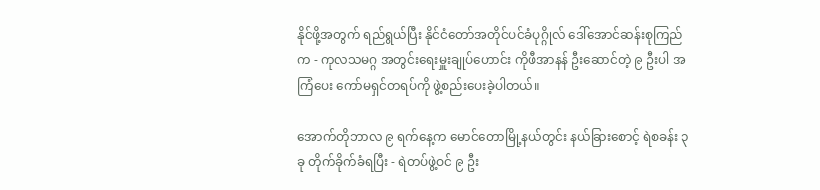နိုင်ဖို့အတွက် ရည်ရွယ်ပြီး နိုင်ငံတော်အတိုင်ပင်ခံပုဂ္ဂိုလ် ဒေါ်အောင်ဆန်းစုကြည် က - ကုလသမဂ္ဂ အတွင်းရေးမှူးချုပ်ဟောင်း ကိုဖီအာနန် ဦးဆောင်တဲ့ ၉ ဦးပါ အကြံပေး ကော်မရှင်တရပ်ကို ဖွဲ့စည်းပေးခဲ့ပါတယ်။

အောက်တိုဘာလ ၉ ရက်နေ့က မောင်တောမြို့နယ်တွင်း နယ်ခြားစောင့် ရဲစခန်း ၃ ခု တိုက်ခိုက်ခံရပြီး - ရဲတပ်ဖွဲ့ဝင် ၉ ဦး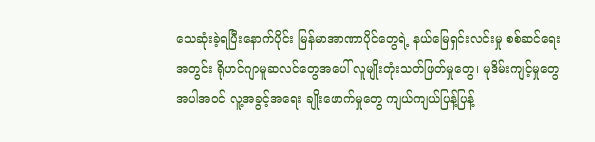သေဆုံးခဲ့ရပြီးနောက်ပိုင်း မြန်မာအာဏာပိုင်တွေရဲ့ နယ်မြေရှင်းလင်းမှု စစ်ဆင်ရေးအတွင်း ရိုဟင်ဂျာမူဆလင်တွေအပေါ် လူမျိုးတုံးသတ်ဖြတ်မှုတွေ၊ မုဒိမ်းကျင့်မှုတွေ အပါအဝင် လူ့အခွင့်အရေး ချိုးဖောက်မှုတွေ ကျယ်ကျယ်ပြန့်ပြန့်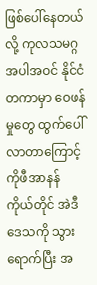ဖြစ်ပေါ်နေတယ်လို့ ကုလသမဂ္ဂ အပါအဝင် နိုင်ငံတကာမှာ ဝေဖန်မှုတွေ ထွက်ပေါ် လာတာကြောင့် ကိုဖီအာနန် ကိုယ်တိုင် အဲဒီဒေသကို သွားရောက်ပြီး အ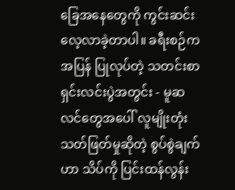ခြေအနေတွေကို ကွင်းဆင်းလေ့လာခဲ့တာပါ။ ခရီးစဉ်က အပြန် ပြုလုပ်တဲ့ သတင်းစာရှင်းလင်းပွဲအတွင်း - မူဆလင်တွေအပေါ် လူမျိုးတုံးသတ်ဖြတ်မှုဆိုတဲ့ စွပ်စွဲချက်ဟာ သိပ်ကို ပြင်းထန်လွန်း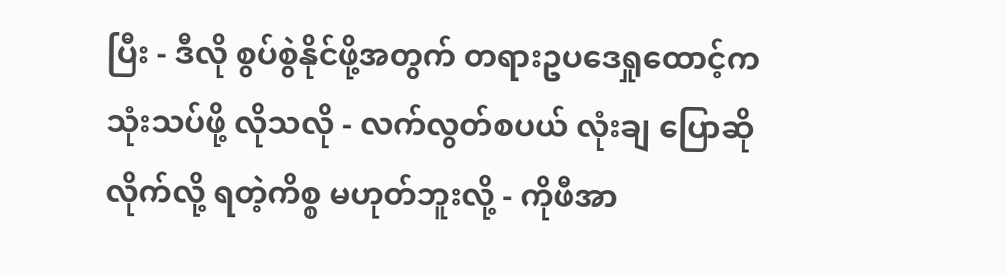ပြီး - ဒီလို စွပ်စွဲနိုင်ဖို့အတွက် တရားဥပဒေရှုထောင့်က သုံးသပ်ဖို့ လိုသလို - လက်လွတ်စပယ် လုံးချ ပြောဆိုလိုက်လို့ ရတဲ့ကိစ္စ မဟုတ်ဘူးလို့ - ကိုဖီအာ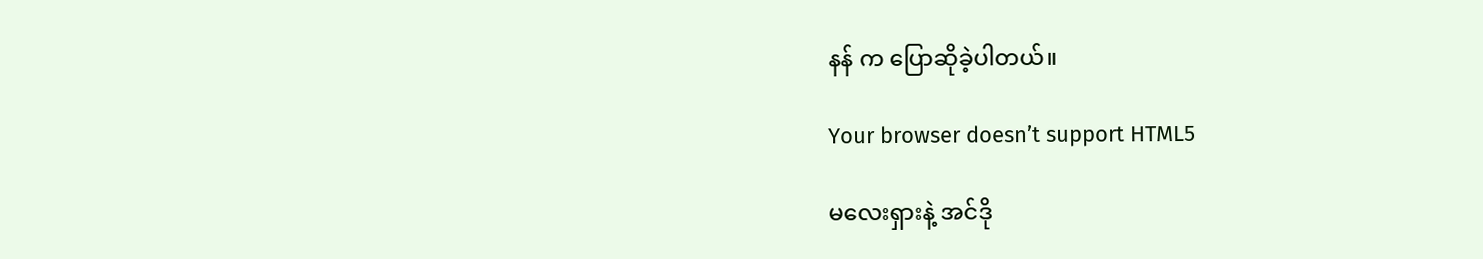နန် က ပြောဆိုခဲ့ပါတယ်။

Your browser doesn’t support HTML5

မလေးရှားနဲ့ အင်ဒို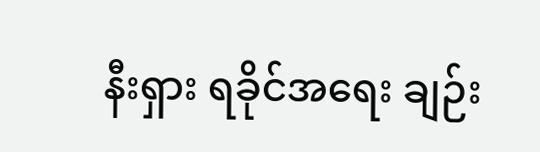နီးရှား ရခိုင်အရေး ချဉ်း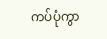ကပ်ပုံကွာ